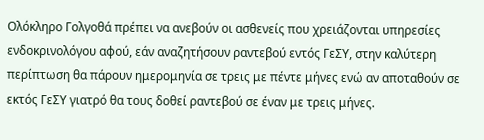Ολόκληρο Γολγοθά πρέπει να ανεβούν οι ασθενείς που χρειάζονται υπηρεσίες ενδοκρινολόγου αφού, εάν αναζητήσουν ραντεβού εντός ΓεΣΥ, στην καλύτερη περίπτωση θα πάρουν ημερομηνία σε τρεις με πέντε μήνες ενώ αν αποταθούν σε εκτός ΓεΣΥ γιατρό θα τους δοθεί ραντεβού σε έναν με τρεις μήνες.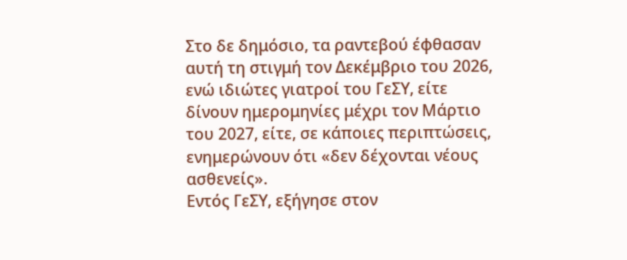Στο δε δημόσιο, τα ραντεβού έφθασαν αυτή τη στιγμή τον Δεκέμβριο του 2026, ενώ ιδιώτες γιατροί του ΓεΣΥ, είτε δίνουν ημερομηνίες μέχρι τον Μάρτιο του 2027, είτε, σε κάποιες περιπτώσεις, ενημερώνουν ότι «δεν δέχονται νέους ασθενείς».
Εντός ΓεΣΥ, εξήγησε στον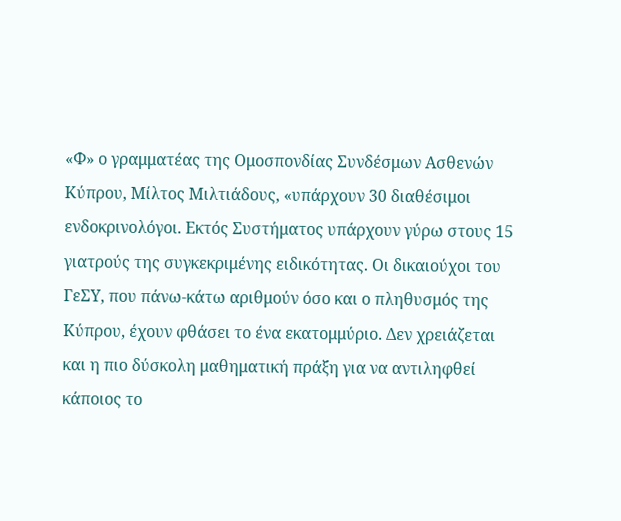«Φ» ο γραμματέας της Ομοσπονδίας Συνδέσμων Ασθενών Κύπρου, Μίλτος Μιλτιάδους, «υπάρχουν 30 διαθέσιμοι ενδοκρινολόγοι. Εκτός Συστήματος υπάρχουν γύρω στους 15 γιατρούς της συγκεκριμένης ειδικότητας. Οι δικαιούχοι του ΓεΣΥ, που πάνω-κάτω αριθμούν όσο και ο πληθυσμός της Κύπρου, έχουν φθάσει το ένα εκατομμύριο. Δεν χρειάζεται και η πιο δύσκολη μαθηματική πράξη για να αντιληφθεί κάποιος το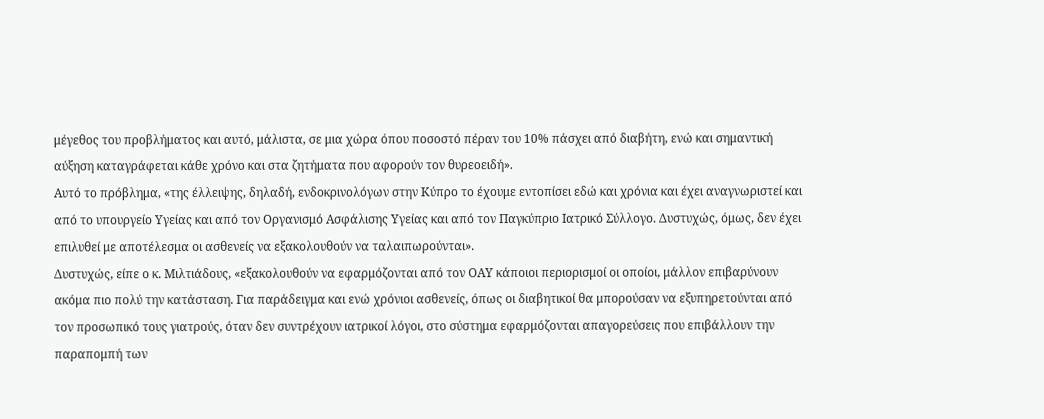μέγεθος του προβλήματος και αυτό, μάλιστα, σε μια χώρα όπου ποσοστό πέραν του 10% πάσχει από διαβήτη, ενώ και σημαντική αύξηση καταγράφεται κάθε χρόνο και στα ζητήματα που αφορούν τον θυρεοειδή».
Αυτό το πρόβλημα, «της έλλειψης, δηλαδή, ενδοκρινολόγων στην Κύπρο το έχουμε εντοπίσει εδώ και χρόνια και έχει αναγνωριστεί και από το υπουργείο Υγείας και από τον Οργανισμό Ασφάλισης Υγείας και από τον Παγκύπριο Ιατρικό Σύλλογο. Δυστυχώς, όμως, δεν έχει επιλυθεί με αποτέλεσμα οι ασθενείς να εξακολουθούν να ταλαιπωρούνται».
Δυστυχώς, είπε ο κ. Μιλτιάδους, «εξακολουθούν να εφαρμόζονται από τον ΟΑΥ κάποιοι περιορισμοί οι οποίοι, μάλλον επιβαρύνουν ακόμα πιο πολύ την κατάσταση. Για παράδειγμα και ενώ χρόνιοι ασθενείς, όπως οι διαβητικοί θα μπορούσαν να εξυπηρετούνται από τον προσωπικό τους γιατρούς, όταν δεν συντρέχουν ιατρικοί λόγοι, στο σύστημα εφαρμόζονται απαγορεύσεις που επιβάλλουν την παραπομπή των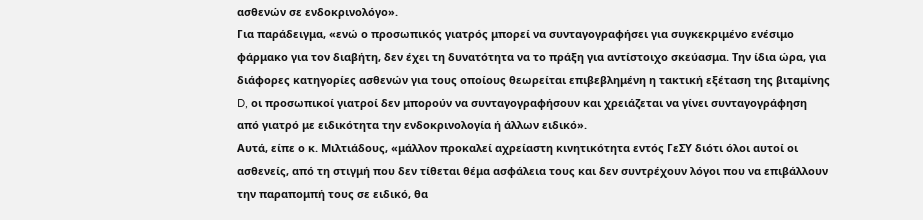ασθενών σε ενδοκρινολόγο».
Για παράδειγμα, «ενώ ο προσωπικός γιατρός μπορεί να συνταγογραφήσει για συγκεκριμένο ενέσιμο φάρμακο για τον διαβήτη, δεν έχει τη δυνατότητα να το πράξη για αντίστοιχο σκεύασμα. Την ίδια ώρα, για διάφορες κατηγορίες ασθενών για τους οποίους θεωρείται επιβεβλημένη η τακτική εξέταση της βιταμίνης D, οι προσωπικοί γιατροί δεν μπορούν να συνταγογραφήσουν και χρειάζεται να γίνει συνταγογράφηση από γιατρό με ειδικότητα την ενδοκρινολογία ή άλλων ειδικό».
Αυτά, είπε ο κ. Μιλτιάδους, «μάλλον προκαλεί αχρείαστη κινητικότητα εντός ΓεΣΥ διότι όλοι αυτοί οι ασθενείς, από τη στιγμή που δεν τίθεται θέμα ασφάλεια τους και δεν συντρέχουν λόγοι που να επιβάλλουν την παραπομπή τους σε ειδικό, θα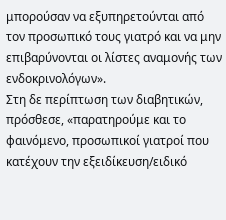μπορούσαν να εξυπηρετούνται από τον προσωπικό τους γιατρό και να μην επιβαρύνονται οι λίστες αναμονής των ενδοκρινολόγων».
Στη δε περίπτωση των διαβητικών, πρόσθεσε, «παρατηρούμε και το φαινόμενο, προσωπικοί γιατροί που κατέχουν την εξειδίκευση/ειδικό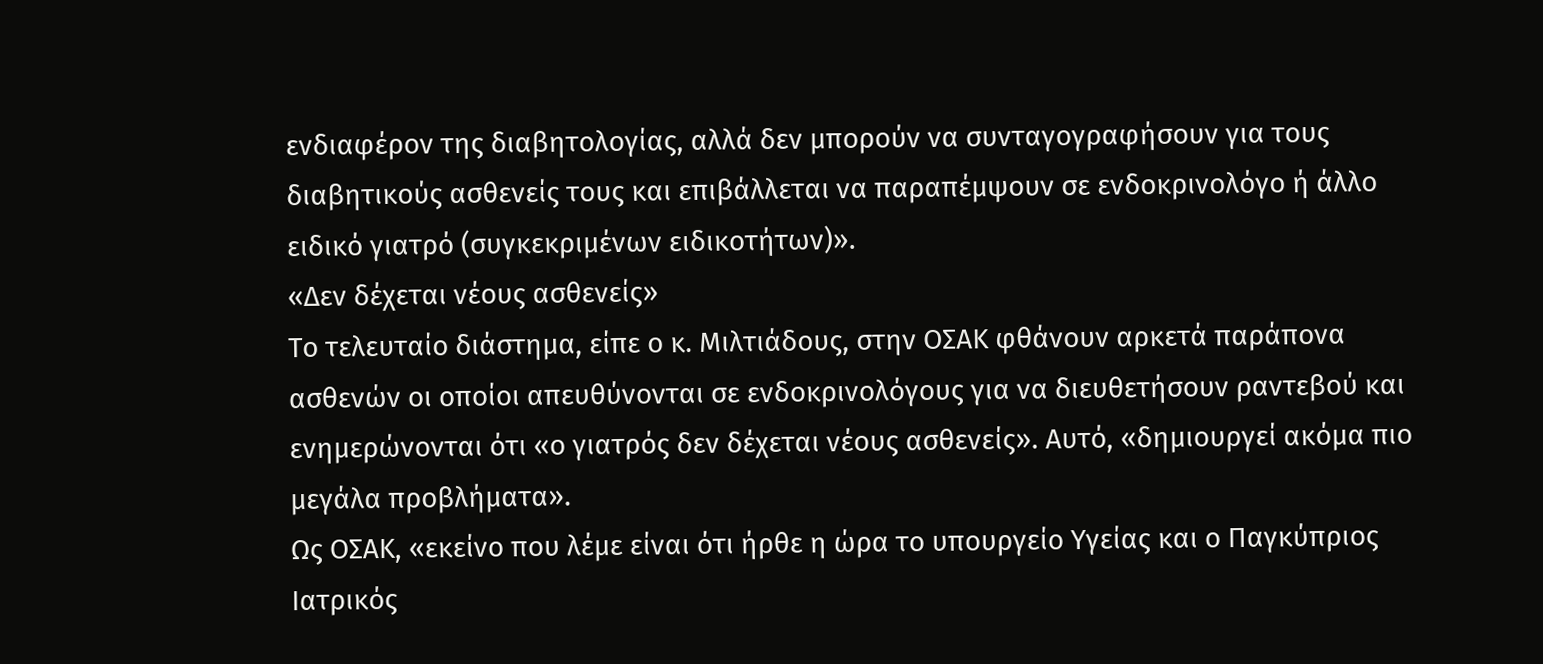ενδιαφέρον της διαβητολογίας, αλλά δεν μπορούν να συνταγογραφήσουν για τους διαβητικούς ασθενείς τους και επιβάλλεται να παραπέμψουν σε ενδοκρινολόγο ή άλλο ειδικό γιατρό (συγκεκριμένων ειδικοτήτων)».
«Δεν δέχεται νέους ασθενείς»
Το τελευταίο διάστημα, είπε ο κ. Μιλτιάδους, στην ΟΣΑΚ φθάνουν αρκετά παράπονα ασθενών οι οποίοι απευθύνονται σε ενδοκρινολόγους για να διευθετήσουν ραντεβού και ενημερώνονται ότι «ο γιατρός δεν δέχεται νέους ασθενείς». Αυτό, «δημιουργεί ακόμα πιο μεγάλα προβλήματα».
Ως ΟΣΑΚ, «εκείνο που λέμε είναι ότι ήρθε η ώρα το υπουργείο Υγείας και ο Παγκύπριος Ιατρικός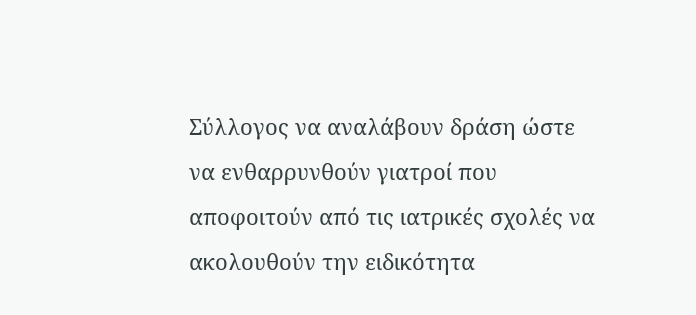Σύλλογος να αναλάβουν δράση ώστε να ενθαρρυνθούν γιατροί που αποφοιτούν από τις ιατρικές σχολές να ακολουθούν την ειδικότητα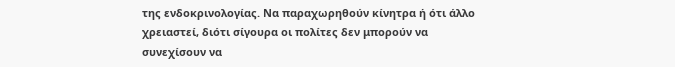της ενδοκρινολογίας. Να παραχωρηθούν κίνητρα ή ότι άλλο χρειαστεί, διότι σίγουρα οι πολίτες δεν μπορούν να συνεχίσουν να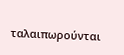ταλαιπωρούνται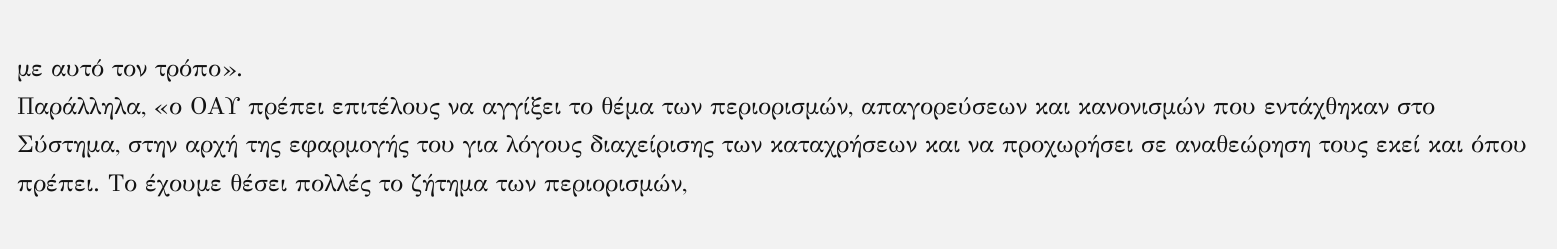με αυτό τον τρόπο».
Παράλληλα, «ο ΟΑΥ πρέπει επιτέλους να αγγίξει το θέμα των περιορισμών, απαγορεύσεων και κανονισμών που εντάχθηκαν στο Σύστημα, στην αρχή της εφαρμογής του για λόγους διαχείρισης των καταχρήσεων και να προχωρήσει σε αναθεώρηση τους εκεί και όπου πρέπει. Το έχουμε θέσει πολλές το ζήτημα των περιορισμών,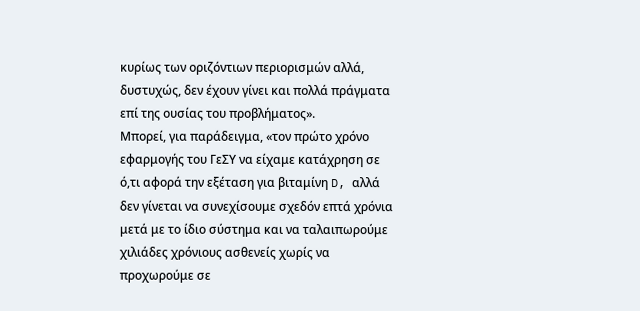κυρίως των οριζόντιων περιορισμών αλλά, δυστυχώς, δεν έχουν γίνει και πολλά πράγματα επί της ουσίας του προβλήματος».
Μπορεί, για παράδειγμα, «τον πρώτο χρόνο εφαρμογής του ΓεΣΥ να είχαμε κατάχρηση σε ό,τι αφορά την εξέταση για βιταμίνη D, αλλά δεν γίνεται να συνεχίσουμε σχεδόν επτά χρόνια μετά με το ίδιο σύστημα και να ταλαιπωρούμε χιλιάδες χρόνιους ασθενείς χωρίς να προχωρούμε σε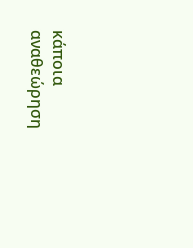κάποια αναθεώρηση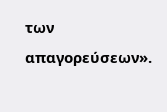των απαγορεύσεων».